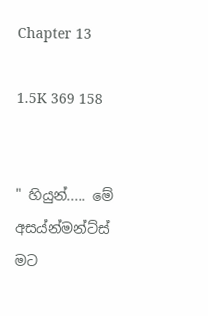Chapter 13

1.5K 369 158


" හියුන්..... මේ අසය්න්මන්ට්ස් මට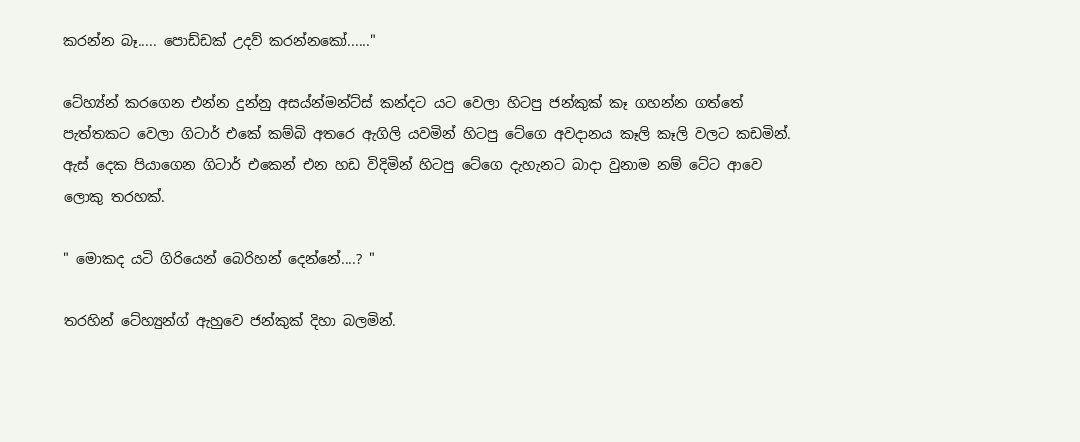කරන්න බෑ..... පොඩ්ඩක් උදව් කරන්නකෝ......"

ටේහ්‍ය්න් කරගෙන එන්න දුන්නු අසය්න්මන්ට්ස් කන්දට යට වෙලා හිටපු ජන්කුක් කෑ ගහන්න ගත්තේ පැත්තකට වෙලා ගිටාර් එකේ කම්බි අතරෙ ඇගිලි යවමින් හිටපු ටේගෙ අවදානය කෑලි කෑලි වලට කඩමින්. ඇස් දෙක පියාගෙන ගිටාර් එකෙන් එන හඩ විදිමින් හිටපු ටේගෙ දැහැනට බාදා වුනාම නම් ටේට ආවෙ ලොකු තරහක්.

" මොකද යටි ගිරියෙන් බෙරිහන් දෙන්නේ....? "

තරහින් ටේහ්‍යුන්ග් ඇහුවෙ ජන්කුක් දිහා බලමින්.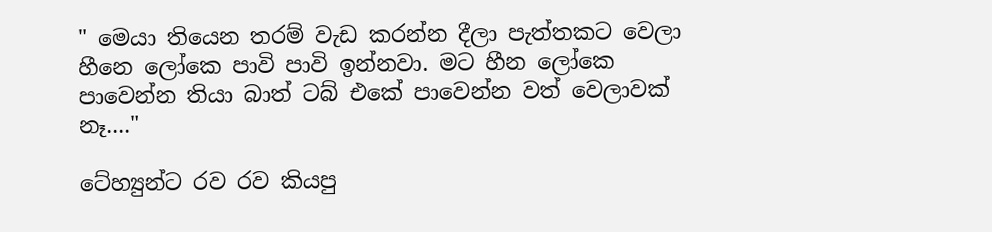" මෙයා තියෙන තරම් වැඩ කරන්න දීලා පැත්තකට වෙලා හීනෙ ලෝකෙ පාවි පාවි ඉන්නවා. මට හීන ලෝකෙ පාවෙන්න තියා බාත් ටබ් එකේ පාවෙන්න වත් වෙලාවක් නෑ...."

ටේහ්‍යුන්ට රව රව කියපු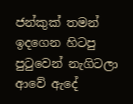ජන්කුක් තමන් ඉදගෙන හිටපු පුටුවෙන් නැගිටලා ආවේ ඇදේ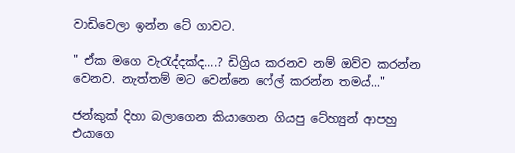වාඩිවෙලා ඉන්න ටේ ගාවට.

" ඒක මගෙ වැරැද්දක්ද....? ඩිග්‍රිය කරනව නම් ඔව්ව කරන්න වෙනව. නැත්තම් මට වෙන්නෙ ෆේල් කරන්න තමය්..."

ජන්කුක් දිහා බලාගෙන කියාගෙන ගියපු ටේහ්‍යුන් ආපහු එයාගෙ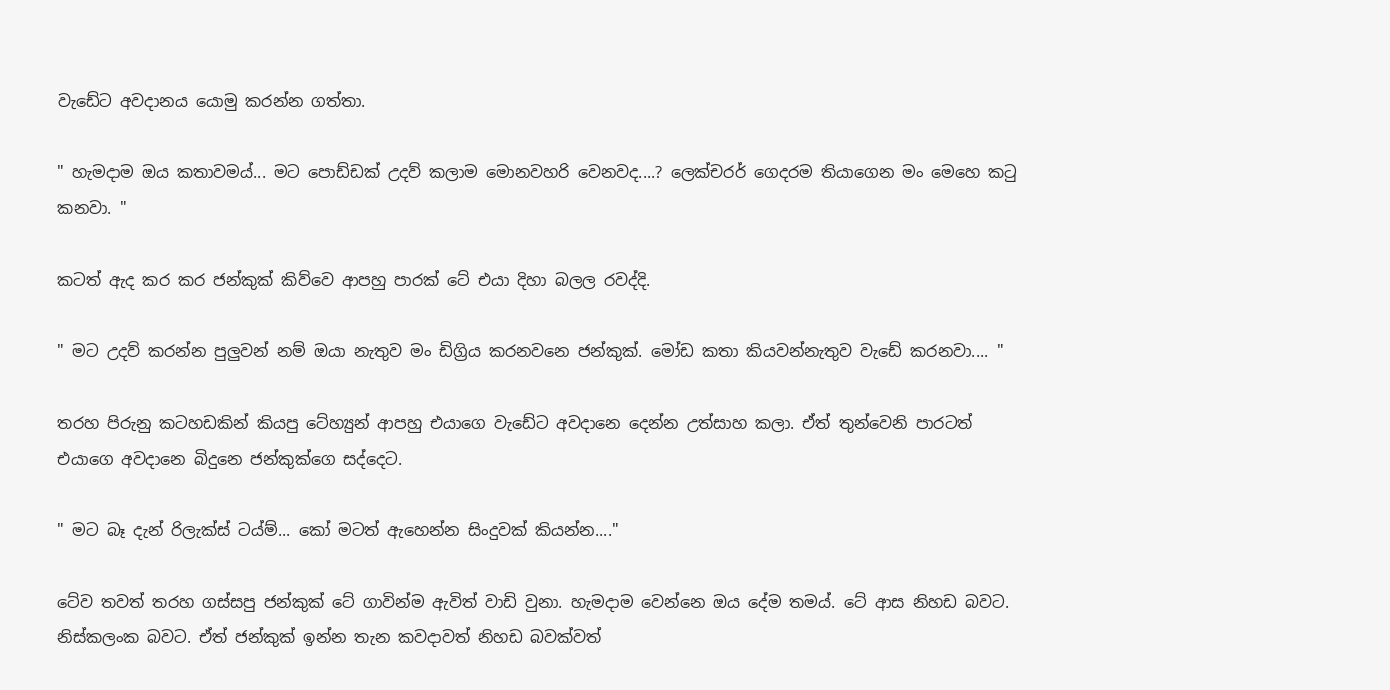වැඩේට අවදානය යොමු කරන්න ගත්තා.

" හැමදාම ඔය කතාවමය්... මට පොඩ්ඩක් උදව් කලාම මොනවහරි වෙනවද....? ලෙක්චරර් ගෙදරම තියාගෙන මං මෙහෙ කටු කනවා. "

කටත් ඇද කර කර ජන්කුක් කිව්වෙ ආපහු පාරක් ටේ එයා දිහා බලල රවද්දි.

" මට උදව් කරන්න පුලුවන් නම් ඔයා නැතුව මං ඩිග්‍රිය කරනවනෙ ජන්කුක්. මෝඩ කතා කියවන්නැතුව වැඩේ කරනවා.... "

තරහ පිරුනු කටහඩකින් කියපු ටේහ්‍යුන් ආපහු එයාගෙ වැඩේට අවදානෙ දෙන්න උත්සාහ කලා. ඒත් තුන්වෙනි පාරටත් එයාගෙ අවදානෙ බිදුනෙ ජන්කුක්ගෙ සද්දෙට.

" මට බෑ දැන් රිලැක්ස් ටය්ම්... කෝ මටත් ඇහෙන්න සිංදුවක් කියන්න...."

ටේව තවත් තරහ ගස්සපු ජන්කුක් ටේ ගාවින්ම ඇවිත් වාඩි වුනා. හැමදාම වෙන්නෙ ඔය දේම තමය්. ටේ ආස නිහඩ බවට. නිස්කලංක බවට. ඒත් ජන්කුක් ඉන්න තැන කවදාවත් නිහඩ බවක්වත්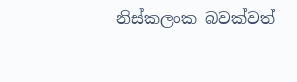නිස්කලංක බවක්වත්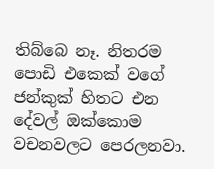තිබ්බෙ නෑ. නිතරම පොඩි එකෙක් වගේ ජන්කුක් හිතට එන දේවල් ඔක්කොම වචනවලට පෙරලනවා.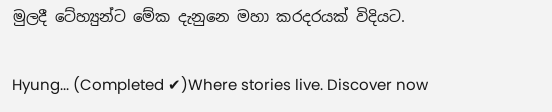මුලදී ටේහ්‍යුන්ට මේක දැනුනෙ මහා කරදරයක් විදියට.

Hyung... (Completed ✔)Where stories live. Discover now